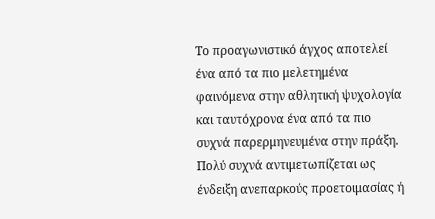Το προαγωνιστικό άγχος αποτελεί ένα από τα πιο μελετημένα φαινόμενα στην αθλητική ψυχολογία και ταυτόχρονα ένα από τα πιο συχνά παρερμηνευμένα στην πράξη. Πολύ συχνά αντιμετωπίζεται ως ένδειξη ανεπαρκούς προετοιμασίας ή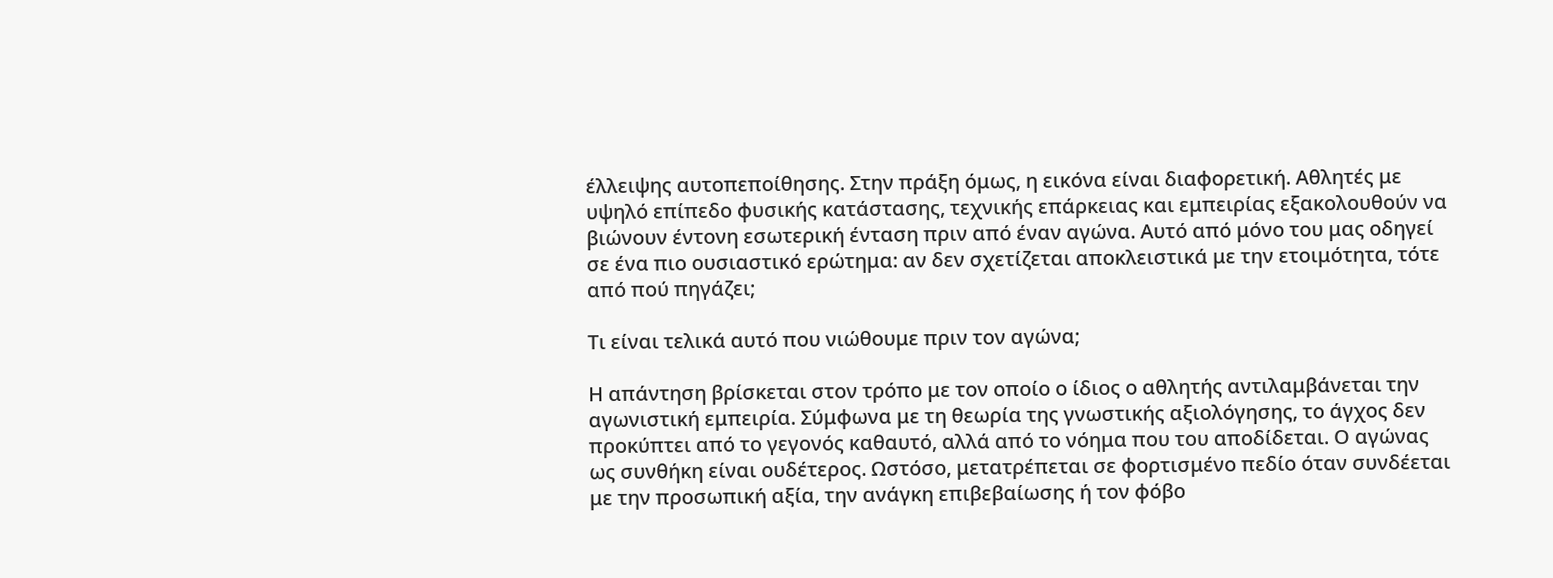έλλειψης αυτοπεποίθησης. Στην πράξη όμως, η εικόνα είναι διαφορετική. Αθλητές με υψηλό επίπεδο φυσικής κατάστασης, τεχνικής επάρκειας και εμπειρίας εξακολουθούν να βιώνουν έντονη εσωτερική ένταση πριν από έναν αγώνα. Αυτό από μόνο του μας οδηγεί σε ένα πιο ουσιαστικό ερώτημα: αν δεν σχετίζεται αποκλειστικά με την ετοιμότητα, τότε από πού πηγάζει;

Τι είναι τελικά αυτό που νιώθουμε πριν τον αγώνα;

Η απάντηση βρίσκεται στον τρόπο με τον οποίο ο ίδιος ο αθλητής αντιλαμβάνεται την αγωνιστική εμπειρία. Σύμφωνα με τη θεωρία της γνωστικής αξιολόγησης, το άγχος δεν προκύπτει από το γεγονός καθαυτό, αλλά από το νόημα που του αποδίδεται. Ο αγώνας ως συνθήκη είναι ουδέτερος. Ωστόσο, μετατρέπεται σε φορτισμένο πεδίο όταν συνδέεται με την προσωπική αξία, την ανάγκη επιβεβαίωσης ή τον φόβο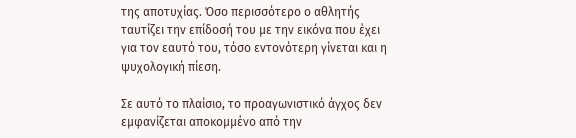της αποτυχίας. Όσο περισσότερο ο αθλητής ταυτίζει την επίδοσή του με την εικόνα που έχει για τον εαυτό του, τόσο εντονότερη γίνεται και η ψυχολογική πίεση.

Σε αυτό το πλαίσιο, το προαγωνιστικό άγχος δεν εμφανίζεται αποκομμένο από την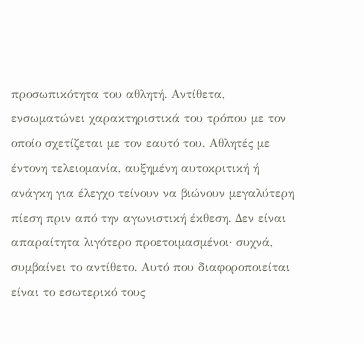προσωπικότητα του αθλητή. Αντίθετα, ενσωματώνει χαρακτηριστικά του τρόπου με τον οποίο σχετίζεται με τον εαυτό του. Αθλητές με έντονη τελειομανία, αυξημένη αυτοκριτική ή ανάγκη για έλεγχο τείνουν να βιώνουν μεγαλύτερη πίεση πριν από την αγωνιστική έκθεση. Δεν είναι απαραίτητα λιγότερο προετοιμασμένοι· συχνά, συμβαίνει το αντίθετο. Αυτό που διαφοροποιείται είναι το εσωτερικό τους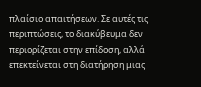πλαίσιο απαιτήσεων. Σε αυτές τις περιπτώσεις, το διακύβευμα δεν περιορίζεται στην επίδοση, αλλά επεκτείνεται στη διατήρηση μιας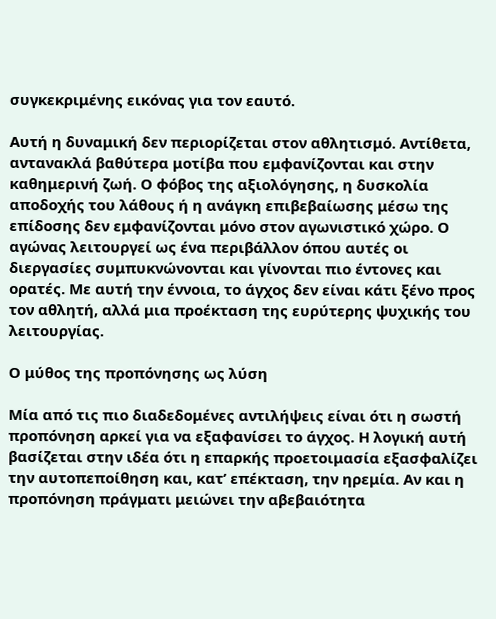συγκεκριμένης εικόνας για τον εαυτό.

Αυτή η δυναμική δεν περιορίζεται στον αθλητισμό. Αντίθετα, αντανακλά βαθύτερα μοτίβα που εμφανίζονται και στην καθημερινή ζωή. Ο φόβος της αξιολόγησης, η δυσκολία αποδοχής του λάθους ή η ανάγκη επιβεβαίωσης μέσω της επίδοσης δεν εμφανίζονται μόνο στον αγωνιστικό χώρο. Ο αγώνας λειτουργεί ως ένα περιβάλλον όπου αυτές οι διεργασίες συμπυκνώνονται και γίνονται πιο έντονες και ορατές. Με αυτή την έννοια, το άγχος δεν είναι κάτι ξένο προς τον αθλητή, αλλά μια προέκταση της ευρύτερης ψυχικής του λειτουργίας.

Ο μύθος της προπόνησης ως λύση

Μία από τις πιο διαδεδομένες αντιλήψεις είναι ότι η σωστή προπόνηση αρκεί για να εξαφανίσει το άγχος. Η λογική αυτή βασίζεται στην ιδέα ότι η επαρκής προετοιμασία εξασφαλίζει την αυτοπεποίθηση και, κατ’ επέκταση, την ηρεμία. Αν και η προπόνηση πράγματι μειώνει την αβεβαιότητα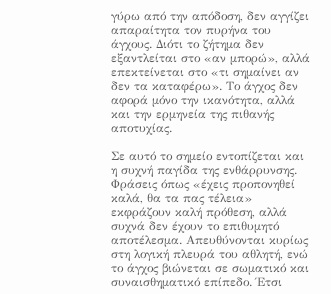γύρω από την απόδοση, δεν αγγίζει απαραίτητα τον πυρήνα του άγχους. Διότι το ζήτημα δεν εξαντλείται στο «αν μπορώ», αλλά επεκτείνεται στο «τι σημαίνει αν δεν τα καταφέρω». Το άγχος δεν αφορά μόνο την ικανότητα, αλλά και την ερμηνεία της πιθανής αποτυχίας.

Σε αυτό το σημείο εντοπίζεται και η συχνή παγίδα της ενθάρρυνσης. Φράσεις όπως «έχεις προπονηθεί καλά, θα τα πας τέλεια» εκφράζουν καλή πρόθεση, αλλά συχνά δεν έχουν το επιθυμητό αποτέλεσμα. Απευθύνονται κυρίως στη λογική πλευρά του αθλητή, ενώ το άγχος βιώνεται σε σωματικό και συναισθηματικό επίπεδο. Έτσι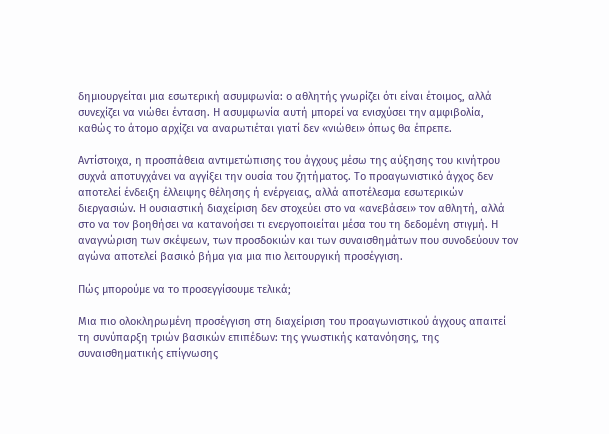δημιουργείται μια εσωτερική ασυμφωνία: ο αθλητής γνωρίζει ότι είναι έτοιμος, αλλά συνεχίζει να νιώθει ένταση. Η ασυμφωνία αυτή μπορεί να ενισχύσει την αμφιβολία, καθώς το άτομο αρχίζει να αναρωτιέται γιατί δεν «νιώθει» όπως θα έπρεπε.

Αντίστοιχα, η προσπάθεια αντιμετώπισης του άγχους μέσω της αύξησης του κινήτρου συχνά αποτυγχάνει να αγγίξει την ουσία του ζητήματος. Το προαγωνιστικό άγχος δεν αποτελεί ένδειξη έλλειψης θέλησης ή ενέργειας, αλλά αποτέλεσμα εσωτερικών διεργασιών. Η ουσιαστική διαχείριση δεν στοχεύει στο να «ανεβάσει» τον αθλητή, αλλά στο να τον βοηθήσει να κατανοήσει τι ενεργοποιείται μέσα του τη δεδομένη στιγμή. Η αναγνώριση των σκέψεων, των προσδοκιών και των συναισθημάτων που συνοδεύουν τον αγώνα αποτελεί βασικό βήμα για μια πιο λειτουργική προσέγγιση.

Πώς μπορούμε να το προσεγγίσουμε τελικά;

Μια πιο ολοκληρωμένη προσέγγιση στη διαχείριση του προαγωνιστικού άγχους απαιτεί τη συνύπαρξη τριών βασικών επιπέδων: της γνωστικής κατανόησης, της συναισθηματικής επίγνωσης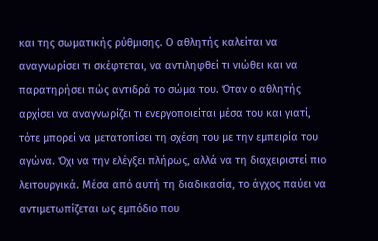και της σωματικής ρύθμισης. Ο αθλητής καλείται να αναγνωρίσει τι σκέφτεται, να αντιληφθεί τι νιώθει και να παρατηρήσει πώς αντιδρά το σώμα του. Όταν ο αθλητής αρχίσει να αναγνωρίζει τι ενεργοποιείται μέσα του και γιατί, τότε μπορεί να μετατοπίσει τη σχέση του με την εμπειρία του αγώνα. Όχι να την ελέγξει πλήρως, αλλά να τη διαχειριστεί πιο λειτουργικά. Μέσα από αυτή τη διαδικασία, το άγχος παύει να αντιμετωπίζεται ως εμπόδιο που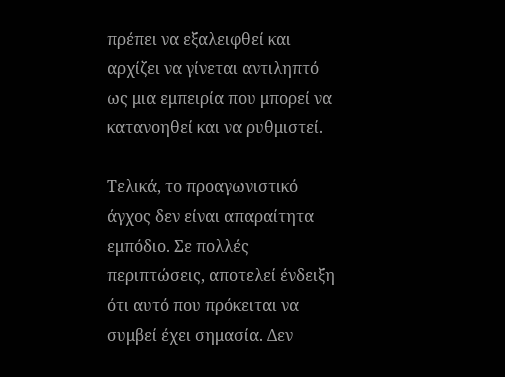πρέπει να εξαλειφθεί και αρχίζει να γίνεται αντιληπτό ως μια εμπειρία που μπορεί να κατανοηθεί και να ρυθμιστεί.

Τελικά, το προαγωνιστικό άγχος δεν είναι απαραίτητα εμπόδιο. Σε πολλές περιπτώσεις, αποτελεί ένδειξη ότι αυτό που πρόκειται να συμβεί έχει σημασία. Δεν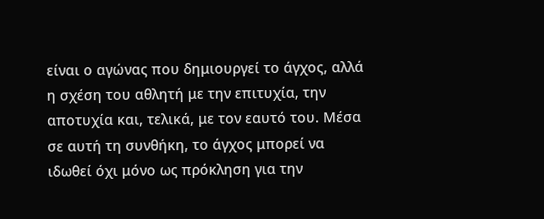είναι ο αγώνας που δημιουργεί το άγχος, αλλά η σχέση του αθλητή με την επιτυχία, την αποτυχία και, τελικά, με τον εαυτό του. Μέσα σε αυτή τη συνθήκη, το άγχος μπορεί να ιδωθεί όχι μόνο ως πρόκληση για την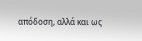απόδοση, αλλά και ως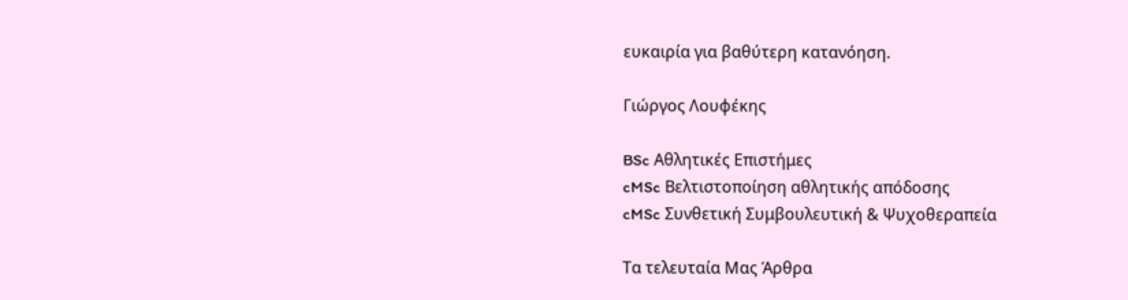ευκαιρία για βαθύτερη κατανόηση.

Γιώργος Λουφέκης

BSc Αθλητικές Επιστήμες
cMSc Βελτιστοποίηση αθλητικής απόδοσης
cMSc Συνθετική Συμβουλευτική & Ψυχοθεραπεία

Τα τελευταία Μας Άρθρα